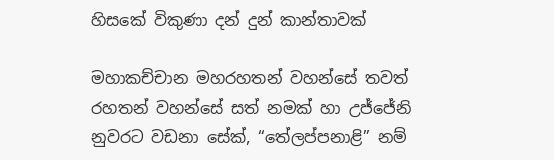හිසකේ විකුණා දන් දුන් කාන්තාවක්

මහාකච්චාන මහරහතන් වහන්සේ තවත් රහතන් වහන්සේ සත් නමක් හා උජ්ජේනි නුවරට වඩනා සේක්, “තේලප්පනාළි” නම්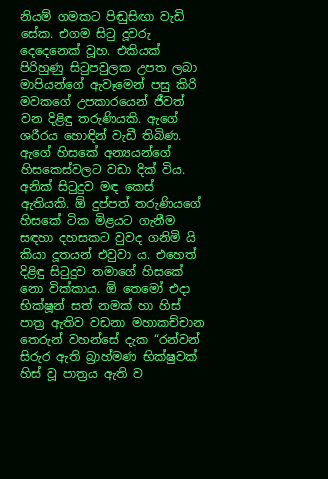නියම් ගමකට පිඬුසිඟා වැඩි සේක. එගම සිටු දූවරු දෙදෙනෙක් වූහ. එකියක් පිරිහුණු සිටුපවුලක උපත ලබා මාපියන්ගේ ඇවෑමෙන් පසු කිරි මවකගේ උපකාරයෙන් ජීවත් වන දිළිඳු තරුණියකි. ඇගේ ශරීරය හොඳින් වැඩී තිබිණ. ඇගේ හිසකේ අන්‍යයන්ගේ හිසකෙස්වලට වඩා දික් විය. අනික් සිටුදුව මඳ කෙස් ඇතියකි. ඕ දුප්පත් තරුණියගේ හිසකේ ටික මිළයට ගැනීම සඳහා දහසකට වුවද ගනිමි යි කියා දූතයන් එවුවා ය. එහෙත් දිළිඳු සිටුදුව තමාගේ හිසකේ නො වික්කාය. ඕ තෙමෝ එදා භික්ෂූන් සත් නමක් හා හිස් පාත්‍ර ඇතිව වඩනා මහාකච්චාන තෙරුන් වහන්සේ දැක “රන්වන් සිරුර ඇති බ්‍රාහ්මණ භික්ෂුවක් හිස් වූ පාත්‍රය ඇති ව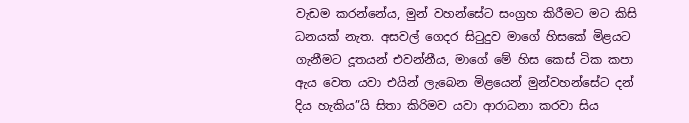වැඩම කරන්නේය, මුන් වහන්සේට සංග්‍රහ කිරීමට මට කිසි ධනයක් නැත. අසවල් ගෙදර සිටුදුව මාගේ හිසකේ මිළයට ගැනීමට දූතයන් එවන්නීය, මාගේ මේ හිස කෙස් ටික කපා ඇය වෙත යවා එයින් ලැබෙන මිළයෙන් මුන්වහන්සේට දන් දිය හැකිය”යි සිතා කිරිමව යවා ආරාධනා කරවා සිය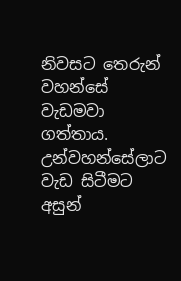නිවසට තෙරුන් වහන්සේ වැඩමවා ගත්තාය. උන්වහන්සේලාට වැඩ සිටීමට අසුන්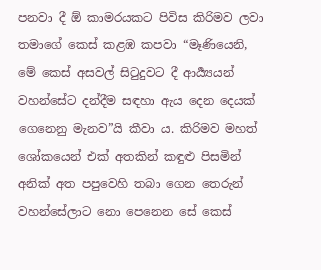පනවා දී ඕ කාමරයකට පිවිස කිරිමව ලවා තමාගේ කෙස් කළඹ කපවා “මෑණියෙනි, මේ කෙස් අසවල් සිටුදුවට දී ආර්‍ය්‍යයන් වහන්සේට දන්දීම සඳහා ඇය දෙන දෙයක් ගෙනෙනු මැනව”යි කීවා ය. කිරිමව මහත් ශෝකයෙන් එක් අතකින් කඳුළු පිසමින් අනික් අත පපුවෙහි තබා ගෙන තෙරුන් වහන්සේලාට නො පෙනෙන සේ කෙස්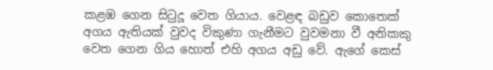කළඹ ගෙන සිටුදූ වෙත ගියාය. වෙළඳ බඩුව කොතෙක් අගය ඇතියක් වුවද විකුණා ගැනීමට වුවමනා වී අනිකකු වෙත ගෙන ගිය හොත් එහි අගය අඩු වේ. ඇගේ කෙස්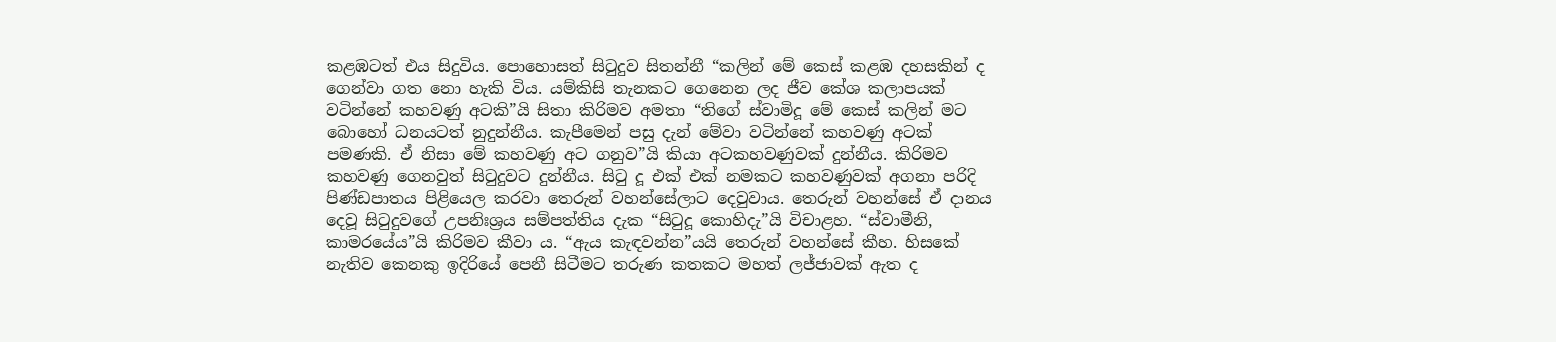කළඹටත් එය සිදුවිය. පොහොසත් සිටුදුව සිතන්නී “කලින් මේ කෙස් කළඹ දහසකින් ද ගෙන්වා ගත නො හැකි විය. යම්කිසි තැනකට ගෙනෙන ලද ජීව කේශ කලාපයක් වටින්නේ කහවණු අටකි”යි සිතා කිරිමව අමතා “තිගේ ස්වාමිදූ මේ කෙස් කලින් මට බොහෝ ධනයටත් නුදුන්නීය. කැපීමෙන් පසු දැන් මේවා වටින්නේ කහවණු අටක් පමණකි. ඒ නිසා මේ කහවණු අට ගනුව”යි කියා අටකහවණුවක් දුන්නීය. කිරිමව කහවණු ගෙනවුත් සිටුදුවට දුන්නීය. සිටු දූ එක් එක් නමකට කහවණුවක් අගනා පරිදි පිණ්ඩපාතය පිළියෙල කරවා තෙරුන් වහන්සේලාට දෙවුවාය. තෙරුන් වහන්සේ ඒ දානය දෙවූ සිටුදුවගේ උපනිඃශ්‍රය සම්පත්තිය දැක “සිටුදූ කොහිදැ”යි විචාළහ. “ස්වාමීනි, කාමරයේය”යි කිරිමව කීවා ය. “ඇය කැඳවන්න”යයි තෙරුන් වහන්සේ කීහ. හිසකේ නැතිව කෙනකු ඉදිරියේ පෙනී සිටීමට තරුණ කතකට මහත් ලජ්ජාවක් ඇත ද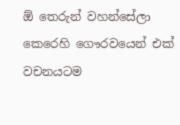ඕ තෙරුන් වහන්සේලා කෙරෙහි ගෞරවයෙන් එක් වචනයටම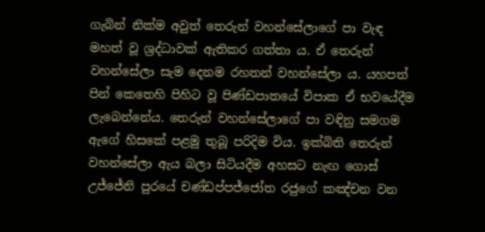ගැබින් නික්ම අවුත් තෙරුන් වහන්සේලාගේ පා වැඳ මහත් වූ ශ්‍රද්ධාවක් ඇතිකර ගත්තා ය. ඒ තෙරුන් වහන්සේලා සැම දෙනම රහතන් වහන්සේලා ය. යහපත් පින් කෙතෙහි පිහිට වූ පිණ්ඩපාතයේ විපාක ඒ භවයේදීම ලැබෙන්නේය. තෙරුන් වහන්සේලාගේ පා වඳිනු සමගම ඇගේ හිසකේ පළමු තුබූ පරිදිම විය. ඉක්බිති තෙරුන් වහන්සේලා ඇය බලා සිටියදීම අහසට නැඟ ගොස් උජ්ජේනි පුරයේ චණ්ඩප්පජ්ජෝත රජුගේ කඤ්චන වන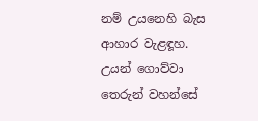නම් උයනෙහි බැස ආහාර වැළඳූහ. උයන් ගොව්වා තෙරුන් වහන්සේ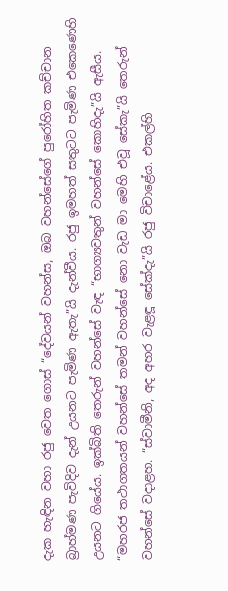දැක හැඳින වහා රජු වෙත ගොස් “දේවයන් වහන්ස, ඔබ වහන්සේගේ පුරෝහිත කච්චාන බ්‍රාහ්මණ පැවිදිව දැන් උයනට පැමිණ ඇතැ”යි දැන්වීය. රජු ඉමහත් සතුටට පැමිණ එකෙණෙහි උයනට ගියේය. ඉක්බිති තෙරුන් වහන්සේ වැඳ “භාග්‍යවතුන් වහන්සේ කොහිදැ”යි ඇසීය. “මහරජ තථාගතයන් වහන්සේ තමන් වහන්සේ නො වැඩ මා මෙහි එවූ සේකැ”යි තෙරුන් වහන්සේ වදාළහ. “ස්වාමීනි, අද අහර වැළඳූ සේක්දැ”යි රජු විචාළේය. එකල්හි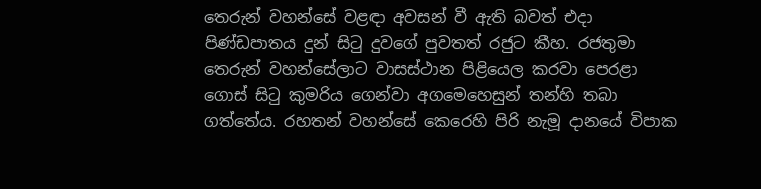තෙරුන් වහන්සේ වළඳා අවසන් වී ඇති බවත් එදා පිණ්ඩපාතය දුන් සිටු දුවගේ පුවතත් රජුට කීහ. රජතුමා තෙරුන් වහන්සේලාට වාසස්ථාන පිළියෙල කරවා පෙරළා ගොස් සිටු කුමරිය ගෙන්වා අගමෙහෙසුන් තන්හි තබා ගත්තේය. රහතන් වහන්සේ කෙරෙහි පිරි නැමූ දානයේ විපාක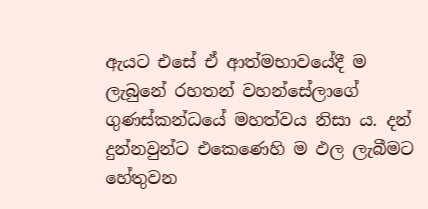ඇයට එසේ ඒ ආත්මභාවයේදී ම ලැබුනේ රහතන් වහන්සේලාගේ ගුණස්කන්ධයේ මහත්වය නිසා ය. දන් දුන්නවුන්ට එකෙණෙහි ම ඵල ලැබීමට හේතුවන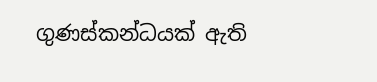ගුණස්කන්ධයක් ඇති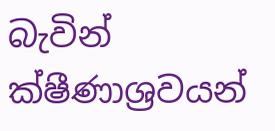බැවින් ක්ෂීණාශ්‍රවයන්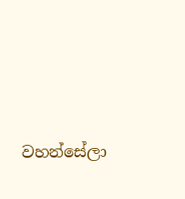වහන්සේලා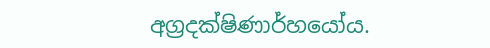අග්‍රදක්ෂිණාර්හයෝය.